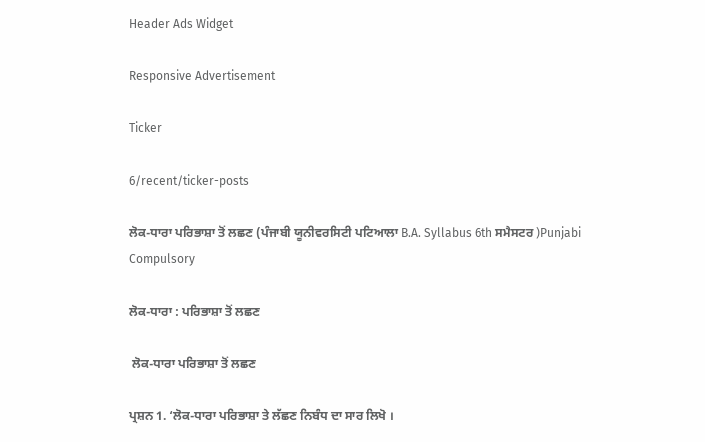Header Ads Widget

Responsive Advertisement

Ticker

6/recent/ticker-posts

ਲੋਕ-ਧਾਰਾ ਪਰਿਭਾਸ਼ਾ ਤੋਂ ਲਛਣ (ਪੰਜਾਬੀ ਯੂਨੀਵਰਸਿਟੀ ਪਟਿਆਲਾ B.A. Syllabus 6th ਸਮੈਸਟਰ )Punjabi Compulsory

ਲੋਕ-ਧਾਰਾ : ਪਰਿਭਾਸ਼ਾ ਤੋਂ ਲਛਣ

 ਲੋਕ-ਧਾਰਾ ਪਰਿਭਾਸ਼ਾ ਤੋਂ ਲਛਣ

ਪ੍ਰਸ਼ਨ 1. ‘ਲੋਕ-ਧਾਰਾ ਪਰਿਭਾਸ਼ਾ ਤੇ ਲੱਛਣ ਨਿਬੰਧ ਦਾ ਸਾਰ ਲਿਖੋ ।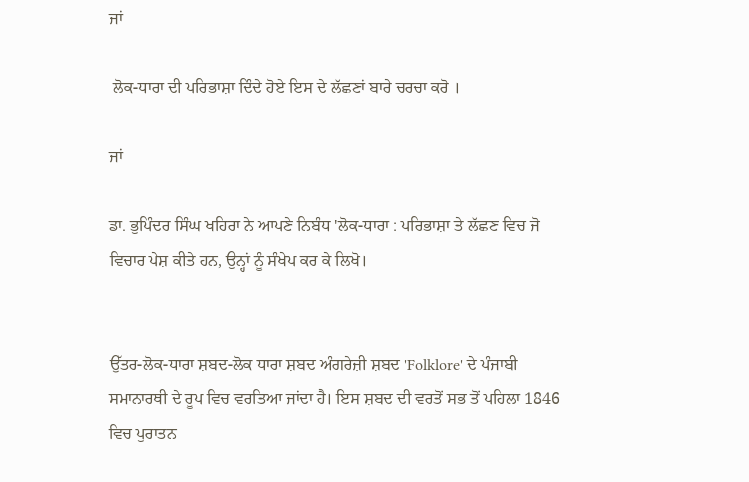ਜਾਂ

 ਲੋਕ-ਧਾਰਾ ਦੀ ਪਰਿਭਾਸ਼ਾ ਦਿੰਦੇ ਹੋਏ ਇਸ ਦੇ ਲੱਛਣਾਂ ਬਾਰੇ ਚਰਚਾ ਕਰੋ ।

ਜਾਂ

ਡਾ. ਭੁਪਿੰਦਰ ਸਿੰਘ ਖਹਿਰਾ ਨੇ ਆਪਣੇ ਨਿਬੰਧ 'ਲੋਕ-ਧਾਰਾ : ਪਰਿਭਾਸ਼ਾ ਤੇ ਲੱਛਣ ਵਿਚ ਜੋ ਵਿਚਾਰ ਪੇਸ਼ ਕੀਤੇ ਹਨ, ਉਨ੍ਹਾਂ ਨੂੰ ਸੰਖੇਪ ਕਰ ਕੇ ਲਿਖੋ।


ਉੱਤਰ-ਲੋਕ-ਧਾਰਾ ਸ਼ਬਦ-ਲੋਕ ਧਾਰਾ ਸ਼ਬਦ ਅੰਗਰੇਜ਼ੀ ਸ਼ਬਦ 'Folklore' ਦੇ ਪੰਜਾਬੀ ਸਮਾਨਾਰਥੀ ਦੇ ਰੂਪ ਵਿਚ ਵਰਤਿਆ ਜਾਂਦਾ ਹੈ। ਇਸ ਸ਼ਬਦ ਦੀ ਵਰਤੋਂ ਸਭ ਤੋਂ ਪਹਿਲਾ 1846 ਵਿਚ ਪੁਰਾਤਨ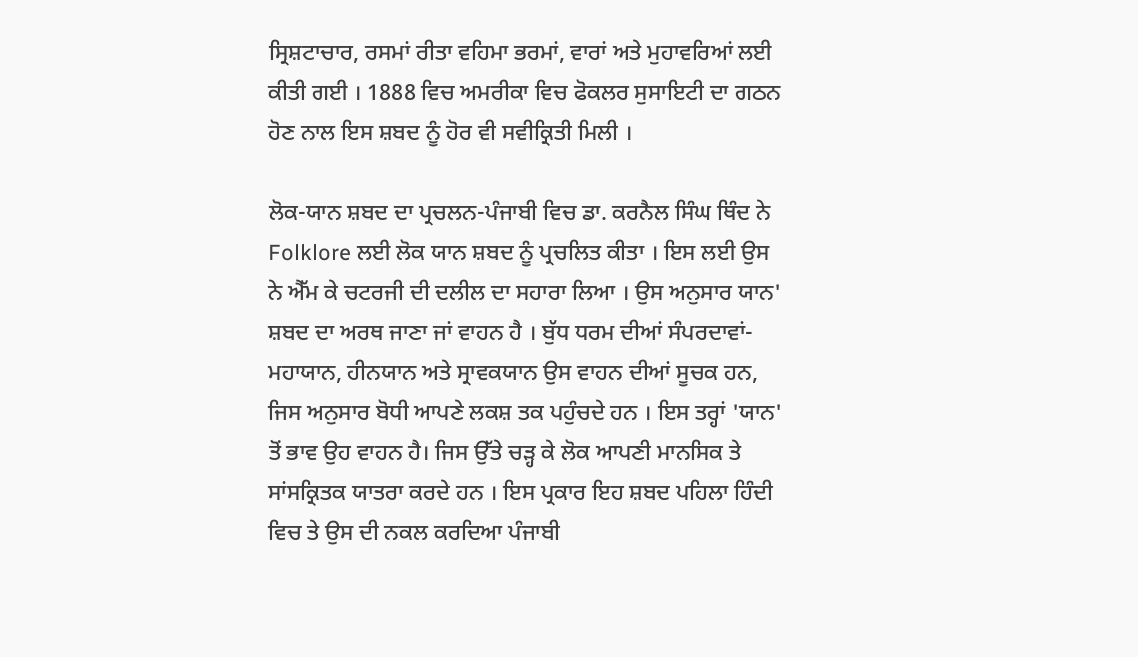ਸ੍ਰਿਸ਼ਟਾਚਾਰ, ਰਸਮਾਂ ਰੀਤਾ ਵਹਿਮਾ ਭਰਮਾਂ, ਵਾਰਾਂ ਅਤੇ ਮੁਹਾਵਰਿਆਂ ਲਈ ਕੀਤੀ ਗਈ । 1888 ਵਿਚ ਅਮਰੀਕਾ ਵਿਚ ਫੋਕਲਰ ਸੁਸਾਇਟੀ ਦਾ ਗਠਨ ਹੋਣ ਨਾਲ ਇਸ ਸ਼ਬਦ ਨੂੰ ਹੋਰ ਵੀ ਸਵੀਕ੍ਰਿਤੀ ਮਿਲੀ ।

ਲੋਕ-ਯਾਨ ਸ਼ਬਦ ਦਾ ਪ੍ਰਚਲਨ-ਪੰਜਾਬੀ ਵਿਚ ਡਾ. ਕਰਨੈਲ ਸਿੰਘ ਥਿੰਦ ਨੇ Folklore ਲਈ ਲੋਕ ਯਾਨ ਸ਼ਬਦ ਨੂੰ ਪ੍ਰਚਲਿਤ ਕੀਤਾ । ਇਸ ਲਈ ਉਸ ਨੇ ਐੱਮ ਕੇ ਚਟਰਜੀ ਦੀ ਦਲੀਲ ਦਾ ਸਹਾਰਾ ਲਿਆ । ਉਸ ਅਨੁਸਾਰ ਯਾਨ' ਸ਼ਬਦ ਦਾ ਅਰਥ ਜਾਣਾ ਜਾਂ ਵਾਹਨ ਹੈ । ਬੁੱਧ ਧਰਮ ਦੀਆਂ ਸੰਪਰਦਾਵਾਂ-ਮਹਾਯਾਨ, ਹੀਨਯਾਨ ਅਤੇ ਸ੍ਰਾਵਕਯਾਨ ਉਸ ਵਾਹਨ ਦੀਆਂ ਸੂਚਕ ਹਨ, ਜਿਸ ਅਨੁਸਾਰ ਬੋਧੀ ਆਪਣੇ ਲਕਸ਼ ਤਕ ਪਹੁੰਚਦੇ ਹਨ । ਇਸ ਤਰ੍ਹਾਂ 'ਯਾਨ' ਤੋਂ ਭਾਵ ਉਹ ਵਾਹਨ ਹੈ। ਜਿਸ ਉੱਤੇ ਚੜ੍ਹ ਕੇ ਲੋਕ ਆਪਣੀ ਮਾਨਸਿਕ ਤੇ ਸਾਂਸਕ੍ਰਿਤਕ ਯਾਤਰਾ ਕਰਦੇ ਹਨ । ਇਸ ਪ੍ਰਕਾਰ ਇਹ ਸ਼ਬਦ ਪਹਿਲਾ ਹਿੰਦੀ ਵਿਚ ਤੇ ਉਸ ਦੀ ਨਕਲ ਕਰਦਿਆ ਪੰਜਾਬੀ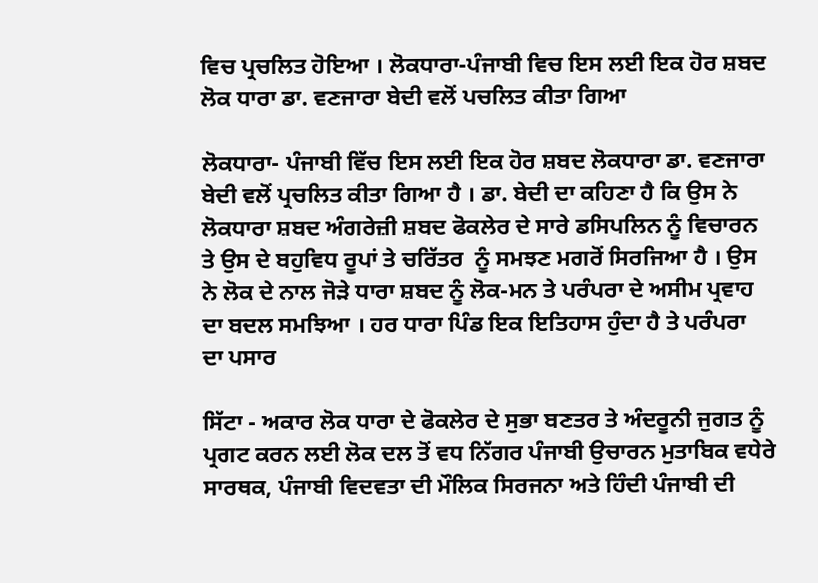ਵਿਚ ਪ੍ਰਚਲਿਤ ਹੋਇਆ । ਲੋਕਧਾਰਾ-ਪੰਜਾਬੀ ਵਿਚ ਇਸ ਲਈ ਇਕ ਹੋਰ ਸ਼ਬਦ ਲੋਕ ਧਾਰਾ ਡਾ. ਵਣਜਾਰਾ ਬੇਦੀ ਵਲੋਂ ਪਚਲਿਤ ਕੀਤਾ ਗਿਆ

ਲੋਕਧਾਰਾ- ਪੰਜਾਬੀ ਵਿੱਚ ਇਸ ਲਈ ਇਕ ਹੋਰ ਸ਼ਬਦ ਲੋਕਧਾਰਾ ਡਾ. ਵਣਜਾਰਾ ਬੇਦੀ ਵਲੋਂ ਪ੍ਰਚਲਿਤ ਕੀਤਾ ਗਿਆ ਹੈ । ਡਾ. ਬੇਦੀ ਦਾ ਕਹਿਣਾ ਹੈ ਕਿ ਉਸ ਨੇ ਲੋਕਧਾਰਾ ਸ਼ਬਦ ਅੰਗਰੇਜ਼ੀ ਸ਼ਬਦ ਫੋਕਲੇਰ ਦੇ ਸਾਰੇ ਡਸਿਪਲਿਨ ਨੂੰ ਵਿਚਾਰਨ ਤੇ ਉਸ ਦੇ ਬਹੁਵਿਧ ਰੂਪਾਂ ਤੇ ਚਰਿੱਤਰ  ਨੂੰ ਸਮਝਣ ਮਗਰੋਂ ਸਿਰਜਿਆ ਹੈ । ਉਸ ਨੇ ਲੋਕ ਦੇ ਨਾਲ ਜੋੜੇ ਧਾਰਾ ਸ਼ਬਦ ਨੂੰ ਲੋਕ-ਮਨ ਤੇ ਪਰੰਪਰਾ ਦੇ ਅਸੀਮ ਪ੍ਰਵਾਹ ਦਾ ਬਦਲ ਸਮਝਿਆ । ਹਰ ਧਾਰਾ ਪਿੰਡ ਇਕ ਇਤਿਹਾਸ ਹੁੰਦਾ ਹੈ ਤੇ ਪਰੰਪਰਾ  ਦਾ ਪਸਾਰ

ਸਿੱਟਾ - ਅਕਾਰ ਲੋਕ ਧਾਰਾ ਦੇ ਫੋਕਲੇਰ ਦੇ ਸੁਭਾ ਬਣਤਰ ਤੇ ਅੰਦਰੂਨੀ ਜੁਗਤ ਨੂੰ ਪ੍ਰਗਟ ਕਰਨ ਲਈ ਲੋਕ ਦਲ ਤੋਂ ਵਧ ਨਿੱਗਰ ਪੰਜਾਬੀ ਉਚਾਰਨ ਮੁਤਾਬਿਕ ਵਧੇਰੇ ਸਾਰਥਕ, ਪੰਜਾਬੀ ਵਿਦਵਤਾ ਦੀ ਮੌਲਿਕ ਸਿਰਜਨਾ ਅਤੇ ਹਿੰਦੀ ਪੰਜਾਬੀ ਦੀ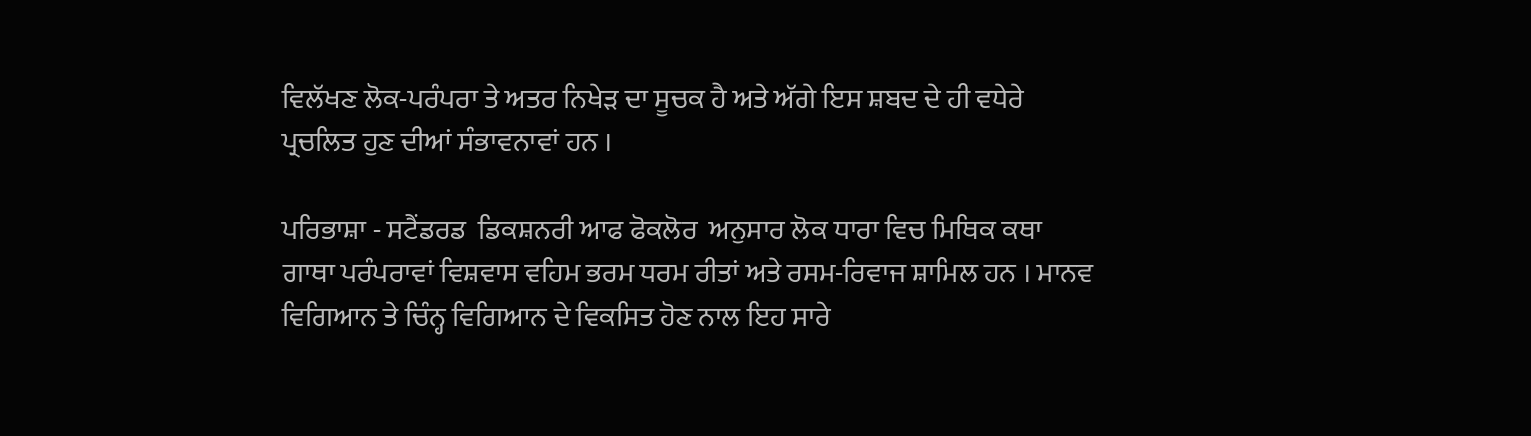ਵਿਲੱਖਣ ਲੋਕ-ਪਰੰਪਰਾ ਤੇ ਅਤਰ ਨਿਖੇੜ ਦਾ ਸੂਚਕ ਹੈ ਅਤੇ ਅੱਗੇ ਇਸ ਸ਼ਬਦ ਦੇ ਹੀ ਵਧੇਰੇ ਪ੍ਰਚਲਿਤ ਹੁਣ ਦੀਆਂ ਸੰਭਾਵਨਾਵਾਂ ਹਨ ।

ਪਰਿਭਾਸ਼ਾ - ਸਟੈਂਡਰਡ  ਡਿਕਸ਼ਨਰੀ ਆਫ ਫੋਕਲੋਰ  ਅਨੁਸਾਰ ਲੋਕ ਧਾਰਾ ਵਿਚ ਮਿਥਿਕ ਕਥਾ ਗਾਥਾ ਪਰੰਪਰਾਵਾਂ ਵਿਸ਼ਵਾਸ ਵਹਿਮ ਭਰਮ ਧਰਮ ਰੀਤਾਂ ਅਤੇ ਰਸਮ-ਰਿਵਾਜ ਸ਼ਾਮਿਲ ਹਨ । ਮਾਨਵ ਵਿਗਿਆਨ ਤੇ ਚਿੰਨ੍ਹ ਵਿਗਿਆਨ ਦੇ ਵਿਕਸਿਤ ਹੋਣ ਨਾਲ ਇਹ ਸਾਰੇ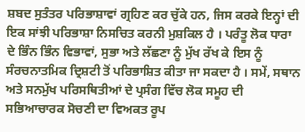ਸ਼ਬਦ ਸੁਤੰਤਰ ਪਰਿਭਾਸ਼ਾਵਾਂ ਗ੍ਰਹਿਣ ਕਰ ਚੁੱਕੇ ਹਨ, ਜਿਸ ਕਰਕੇ ਇਨ੍ਹਾਂ ਦੀ ਇਕ ਸਾਂਝੀ ਪਰਿਭਾਸ਼ਾ ਨਿਸਚਿਤ ਕਰਨੀ ਮੁਸ਼ਕਿਲ ਹੈ । ਪਰੰਤੂ ਲੋਕ ਧਾਰਾ ਦੇ ਭਿੰਨ ਭਿੰਨ ਵਿਭਾਵਾਂ, ਸੁਭਾ ਅਤੇ ਲੱਛਣਾ ਨੂੰ ਮੁੱਖ ਰੱਖ ਕੇ ਇਸ ਨੂੰ ਸੰਰਚਨਾਤਮਿਕ ਦ੍ਰਿਸ਼ਟੀ ਤੋਂ ਪਰਿਭਾਸ਼ਿਤ ਕੀਤਾ ਜਾ ਸਕਦਾ ਹੈ । ਸਮੇਂ, ਸਥਾਨ ਅਤੇ ਸਨਮੁੱਖ ਪਰਿਸਥਿਤੀਆਂ ਦੇ ਪ੍ਰਸੰਗ ਵਿੱਚ ਲੋਕ ਸਮੂਹ ਦੀ ਸਭਿਆਚਾਰਕ ਸੋਚਣੀ ਦਾ ਵਿਅਕਤ ਰੂਪ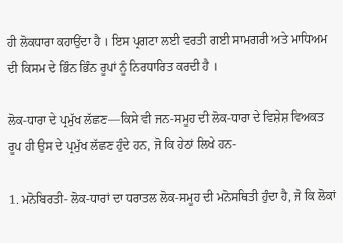ਹੀ ਲੋਕਧਾਰਾ ਕਹਾਉਂਦਾ ਹੈ । ਇਸ ਪ੍ਰਗਟਾ ਲਈ ਵਰਤੀ ਗਈ ਸਾਮਗਰੀ ਅਤੇ ਮਾਧਿਅਮ ਦੀ ਕਿਸਮ ਦੇ ਭਿੰਨ ਭਿੰਨ ਰੂਪਾਂ ਨੂੰ ਨਿਰਧਾਰਿਤ ਕਰਦੀ ਹੈ ।

ਲੋਕ-ਧਾਰਾ ਦੇ ਪ੍ਰਮੁੱਖ ਲੱਛਣ—ਕਿਸੇ ਵੀ ਜਨ-ਸਮੂਹ ਦੀ ਲੋਕ-ਧਾਰਾ ਦੇ ਵਿਸ਼ੇਸ਼ ਵਿਅਕਤ ਰੂਪ ਹੀ ਉਸ ਦੇ ਪ੍ਰਮੁੱਖ ਲੱਛਣ ਹੁੰਦੇ ਹਨ, ਜੋ ਕਿ ਹੇਠਾਂ ਲਿਖੇ ਹਨ-

1. ਮਨੋਬਿਰਤੀ- ਲੋਕ-ਧਾਰਾਂ ਦਾ ਧਰਾਤਲ ਲੋਕ-ਸਮੂਹ ਦੀ ਮਨੋਸਥਿਤੀ ਹੁੰਦਾ ਹੈ, ਜੋ ਕਿ ਲੋਕਾਂ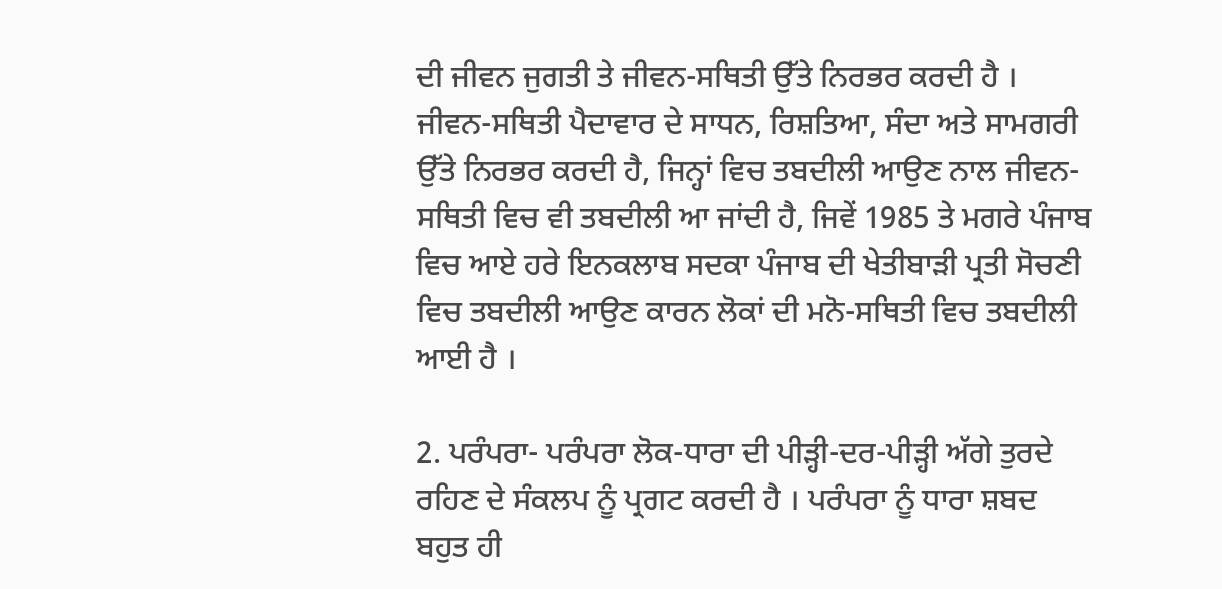ਦੀ ਜੀਵਨ ਜੁਗਤੀ ਤੇ ਜੀਵਨ-ਸਥਿਤੀ ਉੱਤੇ ਨਿਰਭਰ ਕਰਦੀ ਹੈ । ਜੀਵਨ-ਸਥਿਤੀ ਪੈਦਾਵਾਰ ਦੇ ਸਾਧਨ, ਰਿਸ਼ਤਿਆ, ਸੰਦਾ ਅਤੇ ਸਾਮਗਰੀ ਉੱਤੇ ਨਿਰਭਰ ਕਰਦੀ ਹੈ, ਜਿਨ੍ਹਾਂ ਵਿਚ ਤਬਦੀਲੀ ਆਉਣ ਨਾਲ ਜੀਵਨ-ਸਥਿਤੀ ਵਿਚ ਵੀ ਤਬਦੀਲੀ ਆ ਜਾਂਦੀ ਹੈ, ਜਿਵੇਂ 1985 ਤੇ ਮਗਰੇ ਪੰਜਾਬ ਵਿਚ ਆਏ ਹਰੇ ਇਨਕਲਾਬ ਸਦਕਾ ਪੰਜਾਬ ਦੀ ਖੇਤੀਬਾੜੀ ਪ੍ਰਤੀ ਸੋਚਣੀ ਵਿਚ ਤਬਦੀਲੀ ਆਉਣ ਕਾਰਨ ਲੋਕਾਂ ਦੀ ਮਨੋ-ਸਥਿਤੀ ਵਿਚ ਤਬਦੀਲੀ ਆਈ ਹੈ ।

2. ਪਰੰਪਰਾ- ਪਰੰਪਰਾ ਲੋਕ-ਧਾਰਾ ਦੀ ਪੀੜ੍ਹੀ-ਦਰ-ਪੀੜ੍ਹੀ ਅੱਗੇ ਤੁਰਦੇ ਰਹਿਣ ਦੇ ਸੰਕਲਪ ਨੂੰ ਪ੍ਰਗਟ ਕਰਦੀ ਹੈ । ਪਰੰਪਰਾ ਨੂੰ ਧਾਰਾ ਸ਼ਬਦ ਬਹੁਤ ਹੀ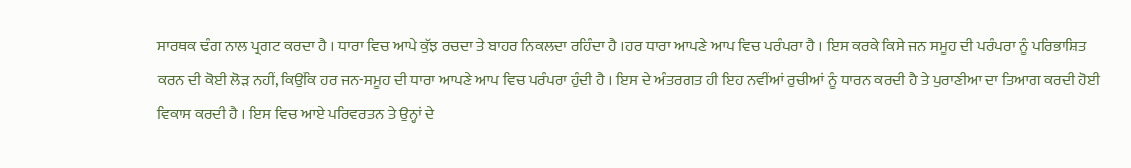ਸਾਰਥਕ ਢੰਗ ਨਾਲ ਪ੍ਰਗਟ ਕਰਦਾ ਹੈ । ਧਾਰਾ ਵਿਚ ਆਪੇ ਕੁੱਝ ਰਚਦਾ ਤੇ ਬਾਹਰ ਨਿਕਲਦਾ ਰਹਿੰਦਾ ਹੈ ।ਹਰ ਧਾਰਾ ਆਪਣੇ ਆਪ ਵਿਚ ਪਰੰਪਰਾ ਹੈ । ਇਸ ਕਰਕੇ ਕਿਸੇ ਜਨ ਸਮੂਹ ਦੀ ਪਰੰਪਰਾ ਨੂੰ ਪਰਿਭਾਸ਼ਿਤ ਕਰਨ ਦੀ ਕੋਈ ਲੋੜ ਨਹੀਂ, ਕਿਉਂਕਿ ਹਰ ਜਨ-ਸਮੂਹ ਦੀ ਧਾਰਾ ਆਪਣੇ ਆਪ ਵਿਚ ਪਰੰਪਰਾ ਹੁੰਦੀ ਹੈ । ਇਸ ਦੇ ਅੰਤਰਗਤ ਹੀ ਇਹ ਨਵੀਂਆਂ ਰੁਚੀਆਂ ਨੂੰ ਧਾਰਨ ਕਰਦੀ ਹੈ ਤੇ ਪੁਰਾਣੀਆ ਦਾ ਤਿਆਗ ਕਰਦੀ ਹੋਈ ਵਿਕਾਸ ਕਰਦੀ ਹੈ । ਇਸ ਵਿਚ ਆਏ ਪਰਿਵਰਤਨ ਤੇ ਉਨ੍ਹਾਂ ਦੇ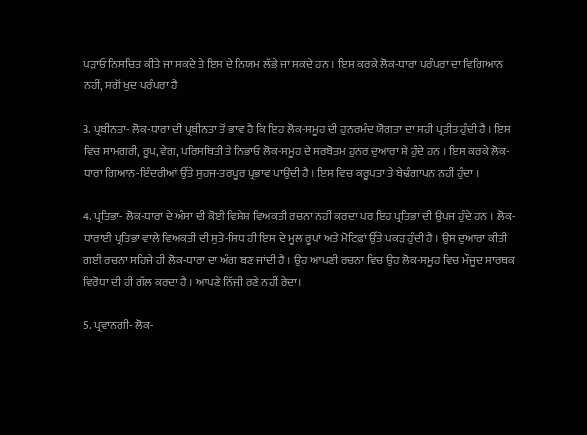ਪੜਾਓ ਨਿਸਚਿਤ ਕੀਤੇ ਜਾ ਸਕਦੇ ਤੇ ਇਸ ਦੇ ਨਿਯਮ ਲੱਭੇ ਜਾ ਸਕਦੇ ਹਨ । ਇਸ ਕਰਕੇ ਲੋਕ-ਧਾਰਾ ਪਰੰਪਰਾ ਦਾ ਵਿਗਿਆਨ ਨਹੀਂ, ਸਗੋਂ ਖੁਦ ਪਰੰਪਰਾ ਹੈ

3. ਪ੍ਰਬੀਨਤਾ- ਲੋਕ-ਧਾਰਾ ਦੀ ਪ੍ਰਬੀਨਤਾ ਤੋਂ ਭਾਵ ਹੈ ਕਿ ਇਹ ਲੋਕ-ਸਮੂਹ ਦੀ ਹੁਨਰਮੰਦ ਯੋਗਤਾ ਦਾ ਸਹੀ ਪ੍ਰਤੀਤ ਹੁੰਦੀ ਹੈ । ਇਸ ਵਿਚ ਸਾਮਗਰੀ, ਰੂਪ, ਵੇਗ, ਪਰਿਸਥਿਤੀ ਤੇ ਨਿਭਾਓ ਲੋਕ-ਸਮੂਹ ਦੇ ਸਰਬੋਤਮ ਹੁਨਰ ਦੁਆਰਾ ਸ਼ੇ ਹੁੰਦੇ ਹਨ । ਇਸ ਕਰਕੇ ਲੋਕ-ਧਾਰਾ ਗਿਆਨ-ਇੰਦਰੀਆਂ ਉੱਤੇ ਸੁਹਜ-ਤਰਪੂਰ ਪ੍ਰਭਾਵ ਪਾਉਂਦੀ ਹੈ । ਇਸ ਵਿਚ ਕਰੂਪਤਾ ਤੇ ਬੇਢੰਗਾਪਨ ਨਹੀਂ ਹੁੰਦਾ ।

4. ਪ੍ਰਤਿਭਾ- ਲੋਕ-ਧਾਰਾ ਦੇ ਅੰਸਾ ਦੀ ਕੋਈ ਵਿਸ਼ੇਸ਼ ਵਿਅਕਤੀ ਰਚਨਾ ਨਹੀਂ ਕਰਦਾ ਪਰ ਇਹ ਪ੍ਰਤਿਭਾ ਦੀ ਉਪਜ ਹੁੰਦੇ ਹਨ । ਲੋਕ-ਧਾਰਾਈ ਪ੍ਰਤਿਭਾ ਵਾਲੇ ਵਿਅਕਤੀ ਦੀ ਸੁਤੇ-ਸਿਧ ਹੀ ਇਸ ਦੇ ਮੂਲ ਰੂਪਾਂ ਅਤੇ ਮੋਟਿਫ਼ਾਂ ਉੱਤੇ ਪਕੜ ਹੁੰਦੀ ਹੈ । ਉਸ ਦੁਆਰਾ ਕੀਤੀ ਗਈ ਰਚਨਾ ਸਹਿਜੇ ਹੀ ਲੋਕ-ਧਾਰਾ ਦਾ ਅੰਗ ਬਣ ਜਾਂਦੀ ਹੈ । ਉਹ ਆਪਣੀ ਰਚਨਾ ਵਿਚ ਉਹ ਲੋਕ-ਸਮੂਹ ਵਿਚ ਮੌਜੂਦ ਸਾਰਥਕ ਵਿਰੋਧਾ ਦੀ ਹੀ ਗੱਲ ਕਰਦਾ ਹੈ । ਆਪਣੇ ਨਿੱਜੀ ਰਣੇ ਨਹੀਂ ਰੇਦਾ।

5. ਪ੍ਰਵਾਨਗੀ- ਲੋਕ-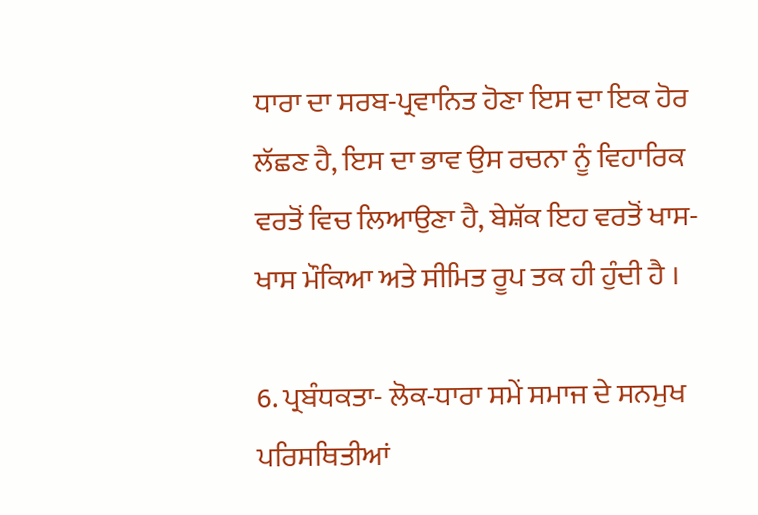ਧਾਰਾ ਦਾ ਸਰਬ-ਪ੍ਰਵਾਨਿਤ ਹੋਣਾ ਇਸ ਦਾ ਇਕ ਹੋਰ ਲੱਛਣ ਹੈ, ਇਸ ਦਾ ਭਾਵ ਉਸ ਰਚਨਾ ਨੂੰ ਵਿਹਾਰਿਕ ਵਰਤੋਂ ਵਿਚ ਲਿਆਉਣਾ ਹੈ, ਬੇਸ਼ੱਕ ਇਹ ਵਰਤੋਂ ਖਾਸ-ਖਾਸ ਮੌਕਿਆ ਅਤੇ ਸੀਮਿਤ ਰੂਪ ਤਕ ਹੀ ਹੁੰਦੀ ਹੈ ।

6. ਪ੍ਰਬੰਧਕਤਾ- ਲੋਕ-ਧਾਰਾ ਸਮੇਂ ਸਮਾਜ ਦੇ ਸਨਮੁਖ ਪਰਿਸਥਿਤੀਆਂ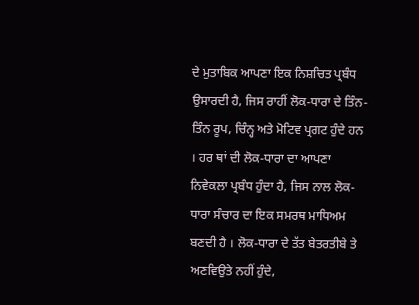ਦੇ ਮੁਤਾਬਿਕ ਆਪਣਾ ਇਕ ਨਿਸ਼ਚਿਤ ਪ੍ਰਬੰਧ ਉਸਾਰਦੀ ਹੈ, ਜਿਸ ਰਾਹੀਂ ਲੋਕ-ਧਾਰਾ ਦੇ ਤਿੰਨ-ਤਿੰਨ ਰੂਪ, ਚਿੰਨ੍ਹ ਅਤੇ ਮੋਟਿਵ ਪ੍ਰਗਟ ਹੁੰਦੇ ਹਨ । ਹਰ ਥਾਂ ਦੀ ਲੋਕ-ਧਾਰਾ ਦਾ ਆਪਣਾ ਨਿਵੇਕਲਾ ਪ੍ਰਬੰਧ ਹੁੰਦਾ ਹੈ, ਜਿਸ ਨਾਲ ਲੋਕ-ਧਾਰਾ ਸੰਚਾਰ ਦਾ ਇਕ ਸਮਰਥ ਮਾਧਿਅਮ ਬਣਦੀ ਹੈ । ਲੋਕ-ਧਾਰਾ ਦੇ ਤੱਤ ਬੇਤਰਤੀਬੇ ਤੇ ਅਣਵਿਉਤੇ ਨਹੀਂ ਹੁੰਦੇ,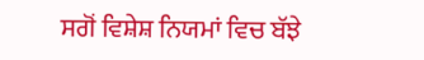ਸਗੋਂ ਵਿਸ਼ੇਸ਼ ਨਿਯਮਾਂ ਵਿਚ ਬੱਝੇ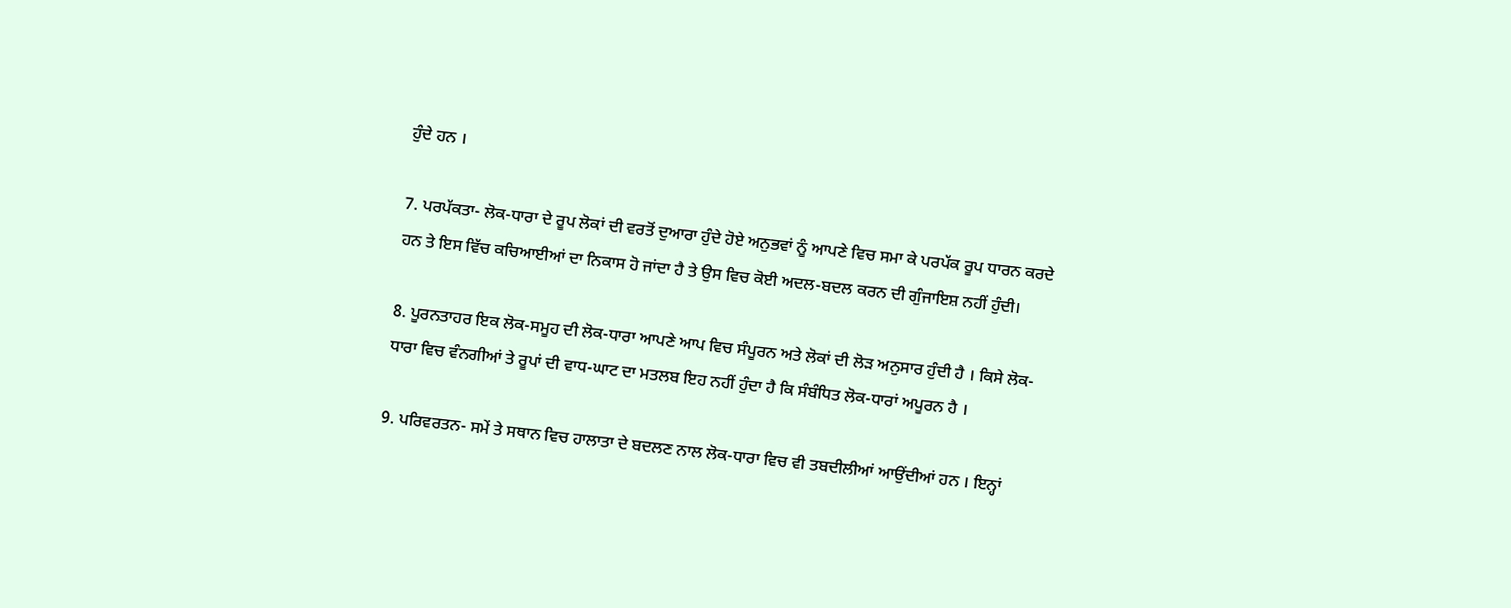ਹੁੰਦੇ ਹਨ ।

7. ਪਰਪੱਕਤਾ- ਲੋਕ-ਧਾਰਾ ਦੇ ਰੂਪ ਲੋਕਾਂ ਦੀ ਵਰਤੋਂ ਦੁਆਰਾ ਹੁੰਦੇ ਹੋਏ ਅਨੁਭਵਾਂ ਨੂੰ ਆਪਣੇ ਵਿਚ ਸਮਾ ਕੇ ਪਰਪੱਕ ਰੂਪ ਧਾਰਨ ਕਰਦੇ ਹਨ ਤੇ ਇਸ ਵਿੱਚ ਕਚਿਆਈਆਂ ਦਾ ਨਿਕਾਸ ਹੋ ਜਾਂਦਾ ਹੈ ਤੇ ਉਸ ਵਿਚ ਕੋਈ ਅਦਲ-ਬਦਲ ਕਰਨ ਦੀ ਗੁੰਜਾਇਸ਼ ਨਹੀਂ ਹੁੰਦੀ।

8. ਪੂਰਨਤਾਹਰ ਇਕ ਲੋਕ-ਸਮੂਹ ਦੀ ਲੋਕ-ਧਾਰਾ ਆਪਣੇ ਆਪ ਵਿਚ ਸੰਪੂਰਨ ਅਤੇ ਲੋਕਾਂ ਦੀ ਲੋੜ ਅਨੁਸਾਰ ਹੁੰਦੀ ਹੈ । ਕਿਸੇ ਲੋਕ-ਧਾਰਾ ਵਿਚ ਵੰਨਗੀਆਂ ਤੇ ਰੂਪਾਂ ਦੀ ਵਾਧ-ਘਾਟ ਦਾ ਮਤਲਬ ਇਹ ਨਹੀਂ ਹੁੰਦਾ ਹੈ ਕਿ ਸੰਬੰਧਿਤ ਲੋਕ-ਧਾਰਾਂ ਅਪੂਰਨ ਹੈ ।

9. ਪਰਿਵਰਤਨ- ਸਮੇਂ ਤੇ ਸਥਾਨ ਵਿਚ ਹਾਲਾਤਾ ਦੇ ਬਦਲਣ ਨਾਲ ਲੋਕ-ਧਾਰਾ ਵਿਚ ਵੀ ਤਬਦੀਲੀਆਂ ਆਉਂਦੀਆਂ ਹਨ । ਇਨ੍ਹਾਂ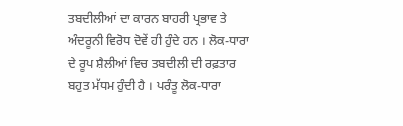ਤਬਦੀਲੀਆਂ ਦਾ ਕਾਰਨ ਬਾਹਰੀ ਪ੍ਰਭਾਵ ਤੇ ਅੰਦਰੂਨੀ ਵਿਰੋਧ ਦੋਵੇਂ ਹੀ ਹੁੰਦੇ ਹਨ । ਲੋਕ-ਧਾਰਾ ਦੇ ਰੂਪ ਸ਼ੈਲੀਆਂ ਵਿਚ ਤਬਦੀਲੀ ਦੀ ਰਫ਼ਤਾਰ ਬਹੁਤ ਮੱਧਮ ਹੁੰਦੀ ਹੈ । ਪਰੰਤੂ ਲੋਕ-ਧਾਰਾ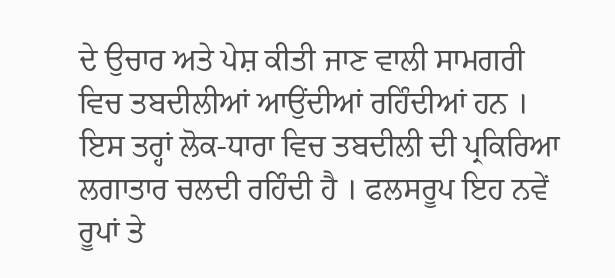ਦੇ ਉਚਾਰ ਅਤੇ ਪੇਸ਼ ਕੀਤੀ ਜਾਣ ਵਾਲੀ ਸਾਮਗਰੀ ਵਿਚ ਤਬਦੀਲੀਆਂ ਆਉਂਦੀਆਂ ਰਹਿੰਦੀਆਂ ਹਨ । ਇਸ ਤਰ੍ਹਾਂ ਲੋਕ-ਧਾਰਾ ਵਿਚ ਤਬਦੀਲੀ ਦੀ ਪ੍ਰਕਿਰਿਆ ਲਗਾਤਾਰ ਚਲਦੀ ਰਹਿੰਦੀ ਹੈ । ਫਲਸਰੂਪ ਇਹ ਨਵੇਂ ਰੂਪਾਂ ਤੇ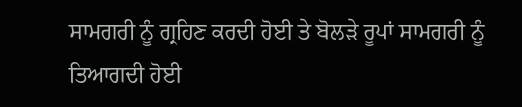ਸਾਮਗਰੀ ਨੂੰ ਗ੍ਰਹਿਣ ਕਰਦੀ ਹੋਈ ਤੇ ਬੋਲੜੇ ਰੂਪਾਂ ਸਾਮਗਰੀ ਨੂੰ ਤਿਆਗਦੀ ਹੋਈ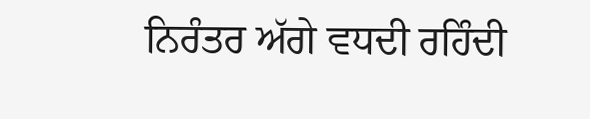ਨਿਰੰਤਰ ਅੱਗੇ ਵਧਦੀ ਰਹਿੰਦੀ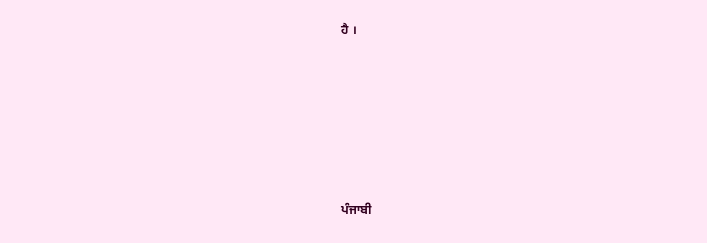ਹੈ ।








ਪੰਜਾਬੀ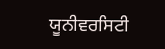ਯੂਨੀਵਰਸਿਟੀ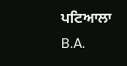ਪਟਿਆਲਾ B.A.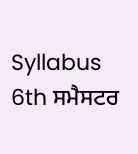Syllabus 6th ਸਮੈਸਟਰ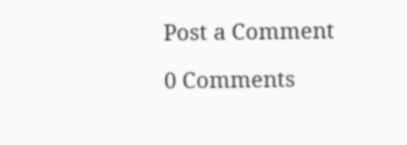Post a Comment

0 Comments